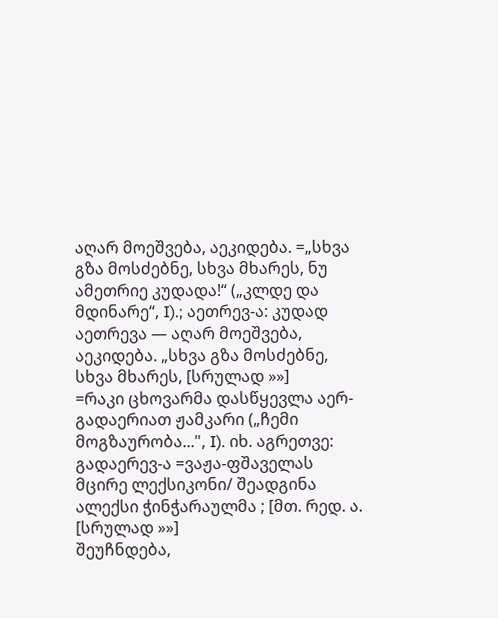აღარ მოეშვება, აეკიდება. =„სხვა გზა მოსძებნე, სხვა მხარეს, ნუ ამეთრიე კუდადა!“ („კლდე და მდინარე“, I).; აეთრევ-ა: კუდად აეთრევა — აღარ მოეშვება, აეკიდება. „სხვა გზა მოსძებნე, სხვა მხარეს, [სრულად »»]
=რაკი ცხოვარმა დასწყევლა აერ-გადაერიათ ჟამკარი („ჩემი მოგზაურობა...", I). იხ. აგრეთვე: გადაერევ-ა =ვაჟა-ფშაველას მცირე ლექსიკონი/ შეადგინა ალექსი ჭინჭარაულმა ; [მთ. რედ. ა. [სრულად »»]
შეუჩნდება,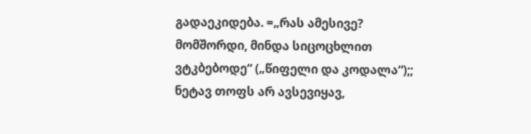გადაეკიდება. =„რას ამესივე? მომშორდი, მინდა სიცოცხლით ვტკბებოდე“ („წიფელი და კოდალა“);; ნეტავ თოფს არ ავსევიყავ,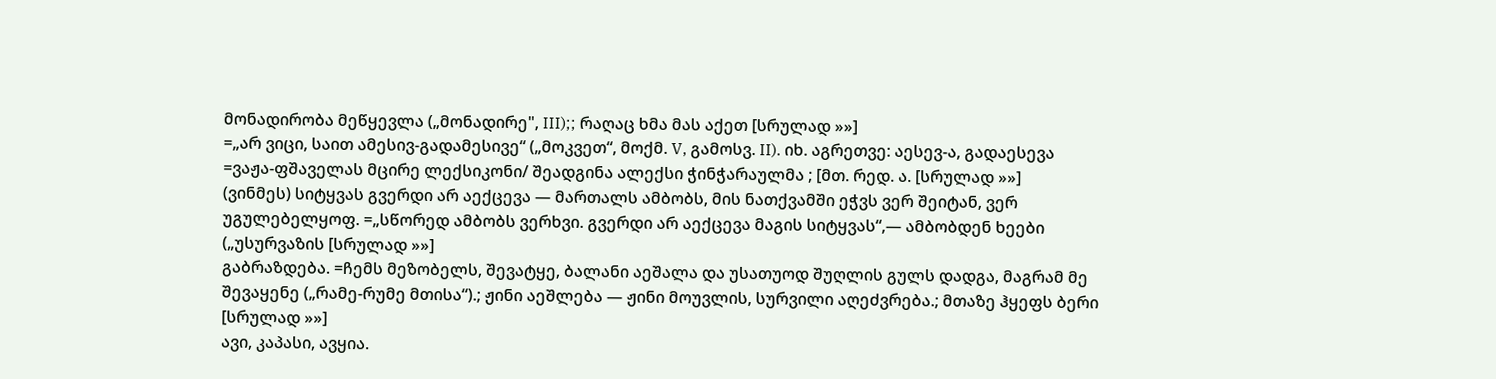მონადირობა მეწყევლა („მონადირე", III);; რაღაც ხმა მას აქეთ [სრულად »»]
=„არ ვიცი, საით ამესივ-გადამესივე“ („მოკვეთ“, მოქმ. V, გამოსვ. II). იხ. აგრეთვე: აესევ-ა, გადაესევა =ვაჟა-ფშაველას მცირე ლექსიკონი/ შეადგინა ალექსი ჭინჭარაულმა ; [მთ. რედ. ა. [სრულად »»]
(ვინმეს) სიტყვას გვერდი არ აექცევა — მართალს ამბობს, მის ნათქვამში ეჭვს ვერ შეიტან, ვერ უგულებელყოფ. =„სწორედ ამბობს ვერხვი. გვერდი არ აექცევა მაგის სიტყვას“,— ამბობდენ ხეები („უსურვაზის [სრულად »»]
გაბრაზდება. =ჩემს მეზობელს, შევატყე, ბალანი აეშალა და უსათუოდ შუღლის გულს დადგა, მაგრამ მე შევაყენე („რამე-რუმე მთისა“).; ჟინი აეშლება — ჟინი მოუვლის, სურვილი აღეძვრება.; მთაზე ჰყეფს ბერი [სრულად »»]
ავი, კაპასი, ავყია.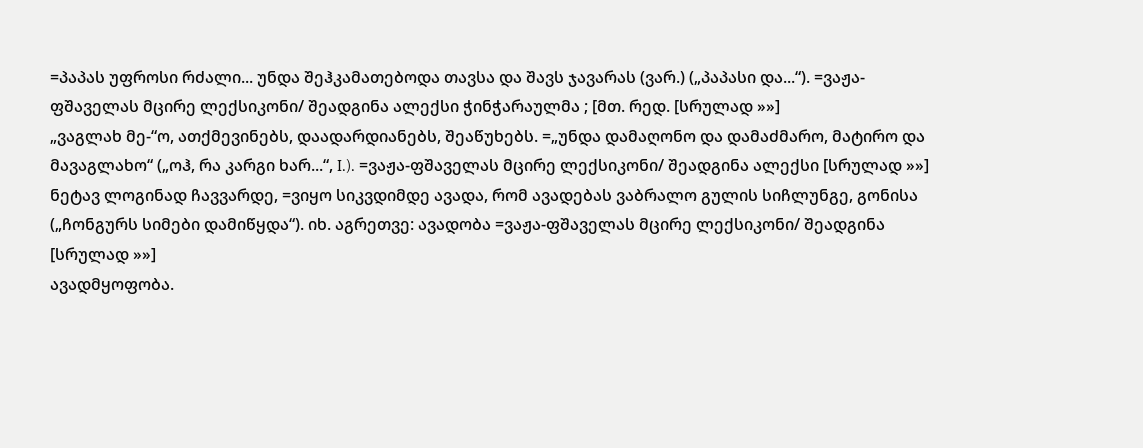=პაპას უფროსი რძალი... უნდა შეჰკამათებოდა თავსა და შავს ჯავარას (ვარ.) („პაპასი და...“). =ვაჟა-ფშაველას მცირე ლექსიკონი/ შეადგინა ალექსი ჭინჭარაულმა ; [მთ. რედ. [სრულად »»]
„ვაგლახ მე-“ო, ათქმევინებს, დაადარდიანებს, შეაწუხებს. =„უნდა დამაღონო და დამაძმარო, მატირო და მავაგლახო“ („ოჰ, რა კარგი ხარ...“, I.). =ვაჟა-ფშაველას მცირე ლექსიკონი/ შეადგინა ალექსი [სრულად »»]
ნეტავ ლოგინად ჩავვარდე, =ვიყო სიკვდიმდე ავადა, რომ ავადებას ვაბრალო გულის სიჩლუნგე, გონისა („ჩონგურს სიმები დამიწყდა“). იხ. აგრეთვე: ავადობა =ვაჟა-ფშაველას მცირე ლექსიკონი/ შეადგინა [სრულად »»]
ავადმყოფობა.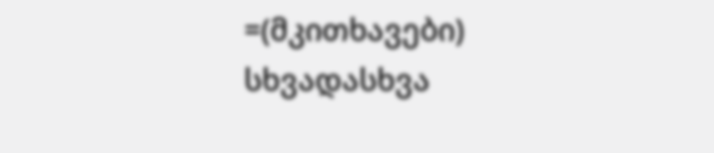=(მკითხავები) სხვადასხვა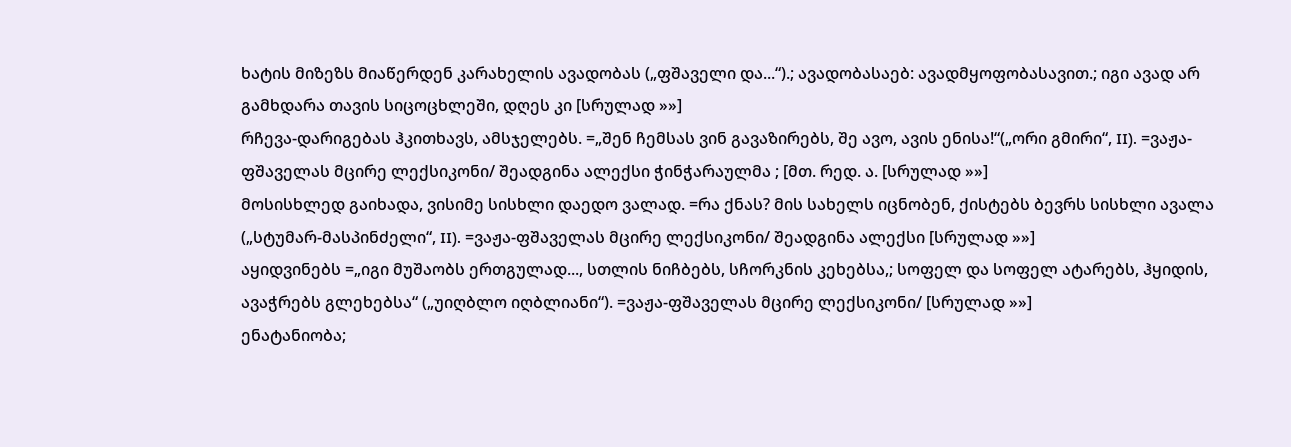ხატის მიზეზს მიაწერდენ კარახელის ავადობას („ფშაველი და...“).; ავადობასაებ: ავადმყოფობასავით.; იგი ავად არ გამხდარა თავის სიცოცხლეში, დღეს კი [სრულად »»]
რჩევა-დარიგებას ჰკითხავს, ამსჯელებს. =„შენ ჩემსას ვინ გავაზირებს, შე ავო, ავის ენისა!“(„ორი გმირი“, II). =ვაჟა-ფშაველას მცირე ლექსიკონი/ შეადგინა ალექსი ჭინჭარაულმა ; [მთ. რედ. ა. [სრულად »»]
მოსისხლედ გაიხადა, ვისიმე სისხლი დაედო ვალად. =რა ქნას? მის სახელს იცნობენ, ქისტებს ბევრს სისხლი ავალა („სტუმარ-მასპინძელი“, II). =ვაჟა-ფშაველას მცირე ლექსიკონი/ შეადგინა ალექსი [სრულად »»]
აყიდვინებს =„იგი მუშაობს ერთგულად..., სთლის ნიჩბებს, სჩორკნის კეხებსა,; სოფელ და სოფელ ატარებს, ჰყიდის, ავაჭრებს გლეხებსა“ („უიღბლო იღბლიანი“). =ვაჟა-ფშაველას მცირე ლექსიკონი/ [სრულად »»]
ენატანიობა;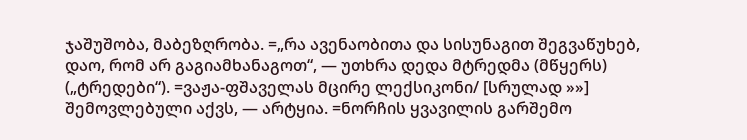ჯაშუშობა, მაბეზღრობა. =„რა ავენაობითა და სისუნაგით შეგვაწუხებ, დაო, რომ არ გაგიამხანაგოთ“, — უთხრა დედა მტრედმა (მწყერს) („ტრედები“). =ვაჟა-ფშაველას მცირე ლექსიკონი/ [სრულად »»]
შემოვლებული აქვს, — არტყია. =ნორჩის ყვავილის გარშემო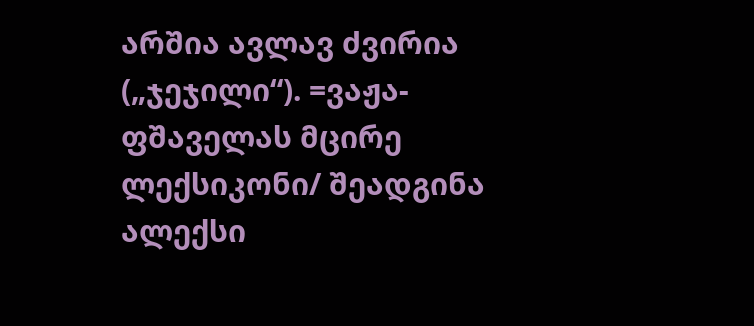არშია ავლავ ძვირია („ჯეჯილი“). =ვაჟა-ფშაველას მცირე ლექსიკონი/ შეადგინა ალექსი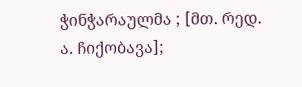ჭინჭარაულმა ; [მთ. რედ. ა. ჩიქობავა];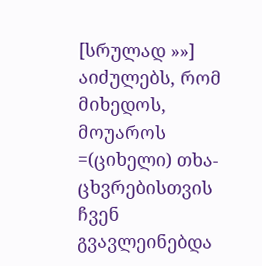[სრულად »»]
აიძულებს, რომ მიხედოს, მოუაროს =(ციხელი) თხა-ცხვრებისთვის ჩვენ გვავლეინებდა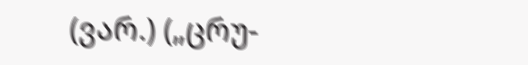(ვარ.) („ცრუ-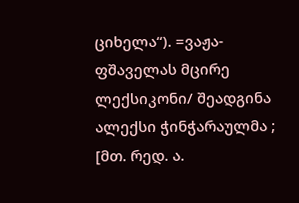ციხელა“). =ვაჟა-ფშაველას მცირე ლექსიკონი/ შეადგინა ალექსი ჭინჭარაულმა ; [მთ. რედ. ა.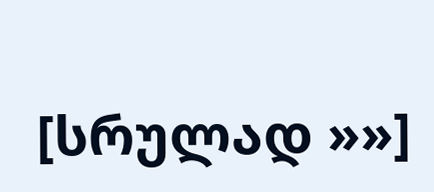[სრულად »»]